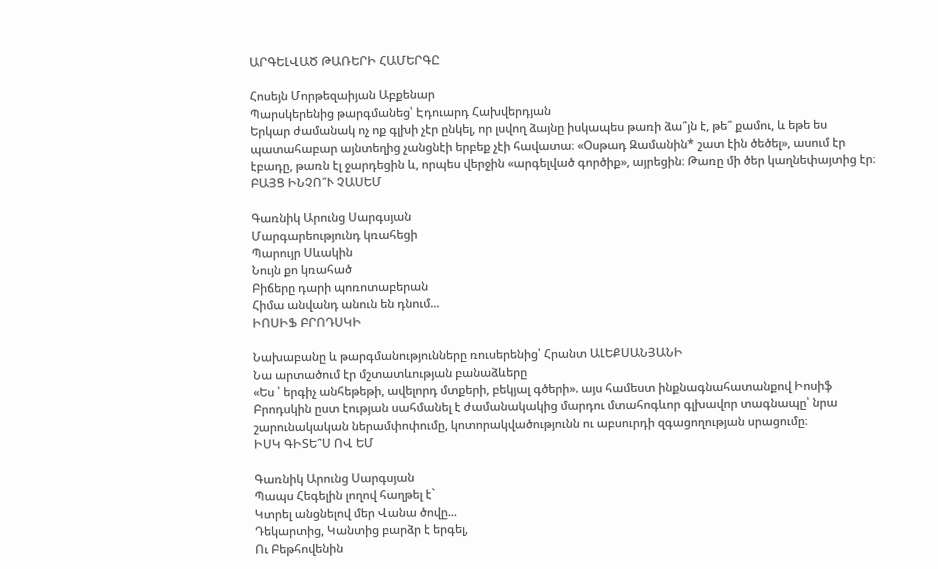ԱՐԳԵԼՎԱԾ ԹԱՌԵՐԻ ՀԱՄԵՐԳԸ

Հոսեյն Մորթեզաիյան Աբքենար
Պարսկերենից թարգմանեց՝ Էդուարդ Հախվերդյան
Երկար ժամանակ ոչ ոք գլխի չէր ընկել, որ լսվող ձայնը իսկապես թառի ձա՞յն է, թե՞ քամու, և եթե ես պատահաբար այնտեղից չանցնէի երբեք չէի հավատա։ «Օսթադ Զամանին* շատ էին ծեծել», ասում էր էբադը, թառն էլ ջարդեցին և, որպես վերջին «արգելված գործիք», այրեցին։ Թառը մի ծեր կաղնեփայտից էր։
ԲԱՅՑ ԻՆՉՈ՞Ւ ՉԱՍԵՄ

Գառնիկ Արունց Սարգսյան
Մարգարեությունդ կռահեցի
Պարույր Սևակին
Նույն քո կռահած
Բիճերը դարի պոռոտաբերան
Հիմա անվանդ անուն են դնում...
ԻՈՍԻՖ ԲՐՈԴՍԿԻ

Նախաբանը և թարգմանությունները ռուսերենից՝ Հրանտ ԱԼԵՔՍԱՆՅԱՆԻ
Նա արտածում էր մշտատևության բանաձևերը
«Ես ՝ երգիչ անհեթեթի, ավելորդ մտքերի, բեկյալ գծերի». այս համեստ ինքնագնահատանքով Իոսիֆ Բրոդսկին ըստ էության սահմանել է ժամանակակից մարդու մտահոգևոր գլխավոր տագնապը՝ նրա շարունակական ներամփոփումը, կոտորակվածությունն ու աբսուրդի զգացողության սրացումը։
ԻՍԿ ԳԻՏԵ՞Ս ՈՎ ԵՄ

Գառնիկ Արունց Սարգսյան
Պապս Հեգելին լողով հաղթել է`
Կտրել անցնելով մեր Վանա ծովը...
Դեկարտից, Կանտից բարձր է երգել,
Ու Բեթհովենին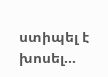ստիպել է խոսել...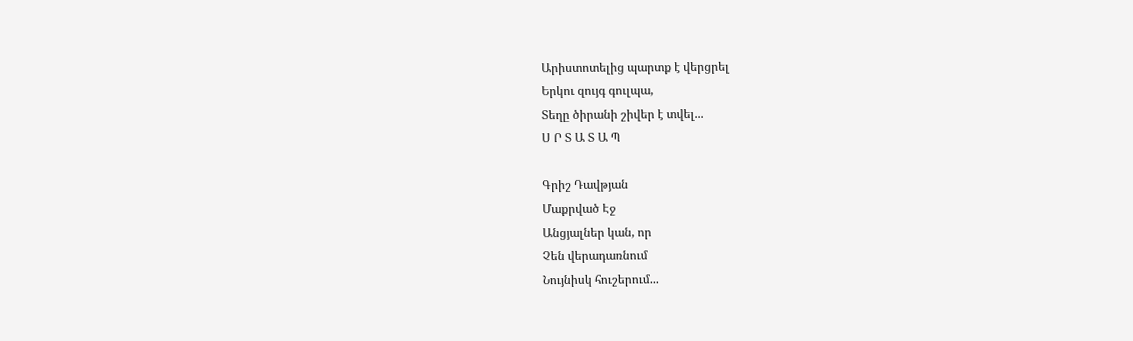Արիստոտելից պարտք է վերցրել
Երկու զույգ գուլպա,
Տեղը ծիրանի շիվեր է տվել...
Ս Ր Տ Ա Տ Ա Պ

Գրիշ Դավթյան
Մաքրված Էջ
Անցյալներ կան, որ
Չեն վերադառնում
Նույնիսկ հուշերում...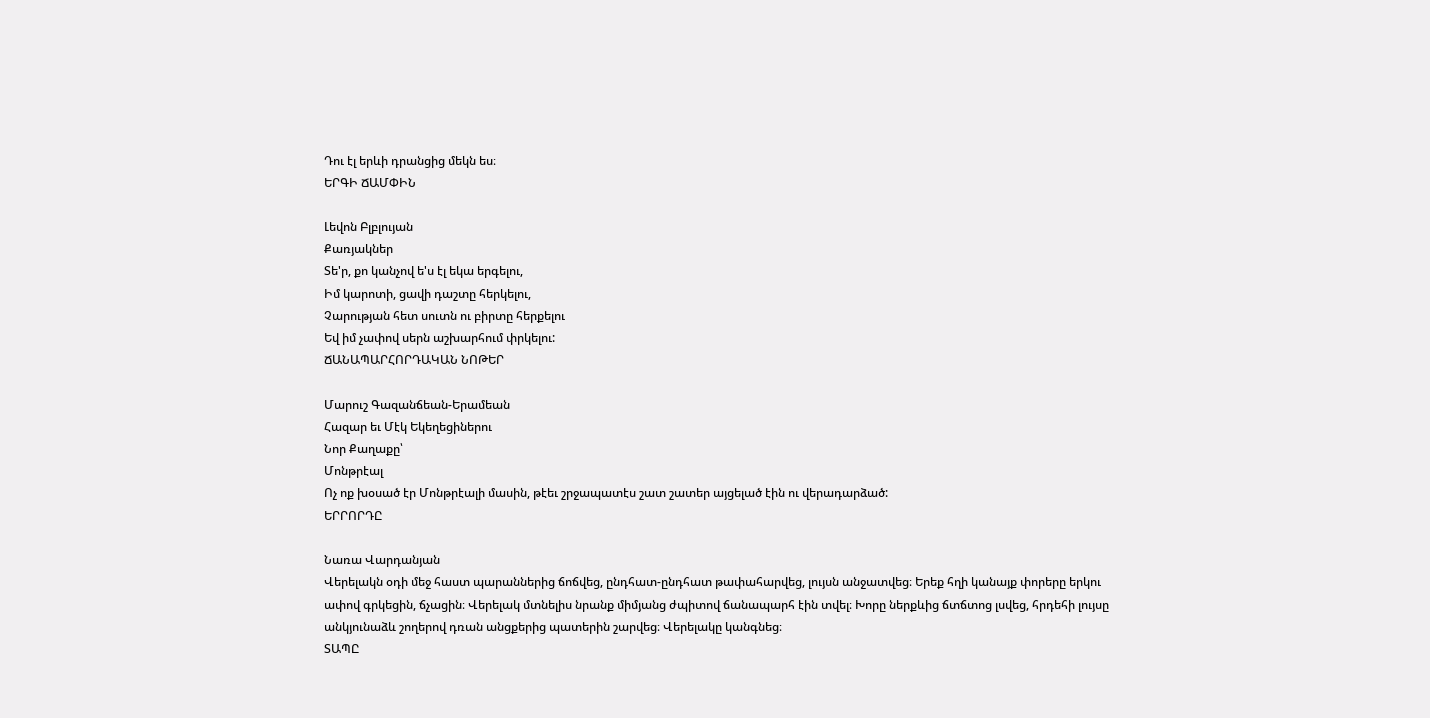Դու էլ երևի դրանցից մեկն ես։
ԵՐԳԻ ՃԱՄՓԻՆ

Լեվոն Բլբլույան
Քառյակներ
Տե'ր, քո կանչով ե'ս էլ եկա երգելու,
Իմ կարոտի, ցավի դաշտը հերկելու,
Չարության հետ սուտն ու բիրտը հերքելու
Եվ իմ չափով սերն աշխարհում փրկելու:
ՃԱՆԱՊԱՐՀՈՐԴԱԿԱՆ ՆՈԹԵՐ

Մարուշ Գազանճեան-Երամեան
Հազար եւ Մէկ Եկեղեցիներու
Նոր Քաղաքը՝
Մոնթրէալ
Ոչ ոք խօսած էր Մոնթրէալի մասին, թէեւ շրջապատէս շատ շատեր այցելած էին ու վերադարձած:
ԵՐՐՈՐԴԸ

Նառա Վարդանյան
Վերելակն օդի մեջ հաստ պարաններից ճոճվեց, ընդհատ-ընդհատ թափահարվեց, լույսն անջատվեց։ Երեք հղի կանայք փորերը երկու ափով գրկեցին, ճչացին։ Վերելակ մտնելիս նրանք միմյանց ժպիտով ճանապարհ էին տվել։ Խորը ներքևից ճտճտոց լսվեց, հրդեհի լույսը անկյունաձև շողերով դռան անցքերից պատերին շարվեց։ Վերելակը կանգնեց։
ՏԱՊԸ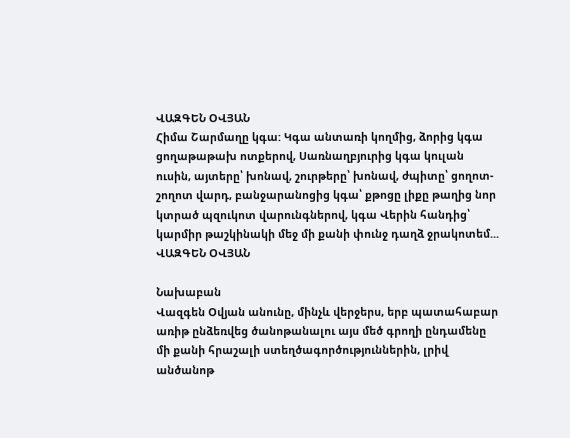ՎԱԶԳԵՆ ՕՎՅԱՆ
Հիմա Շարմաղը կգա: Կգա անտառի կողմից, ձորից կգա ցողաթաթախ ոտքերով, Սառնաղբյուրից կգա կուլան ուսին, այտերը՝ խոնավ, շուրթերը՝ խոնավ, ժպիտը՝ ցողոտ-շողոտ վարդ, բանջարանոցից կգա՝ քթոցը լիքը թաղից նոր կտրած պզուկոտ վարունգներով, կգա Վերին հանդից՝ կարմիր թաշկինակի մեջ մի քանի փունջ դաղձ ջրակոտեմ...
ՎԱԶԳԵՆ ՕՎՅԱՆ

Նախաբան
Վազգեն Օվյան անունը, մինչև վերջերս, երբ պատահաբար առիթ ընձեռվեց ծանոթանալու այս մեծ գրողի ընդամենը մի քանի հրաշալի ստեղծագործություններին, լրիվ անծանոթ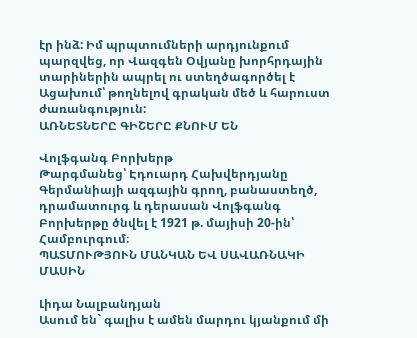էր ինձ: Իմ պրպտումների արդյունքում պարզվեց, որ Վազգեն Օվյանը խորհրդային տարիներին ապրել ու ստեղծագործել է Ացախում՝ թողնելով գրական մեծ և հարուստ ժառանգություն:
ԱՌՆԵՏՆԵՐԸ ԳԻՇԵՐԸ ՔՆՈՒՄ ԵՆ

Վոլֆգանգ Բորխերթ
Թարգմանեց՝ Էդուարդ Հախվերդյանը
Գերմանիայի ազգային գրող, բանաստեղծ, դրամատուրգ և դերասան Վոլֆգանգ Բորխերթը ծնվել է 1921 թ. մայիսի 20-ին՝ Համբուրգում։
ՊԱՏՄՈՒԹՅՈՒՆ ՄԱՆԿԱՆ ԵՎ ՍԱՎԱՌՆԱԿԻ ՄԱՍԻՆ

Լիդա Նալբանդյան
Ասում են` գալիս է ամեն մարդու կյանքում մի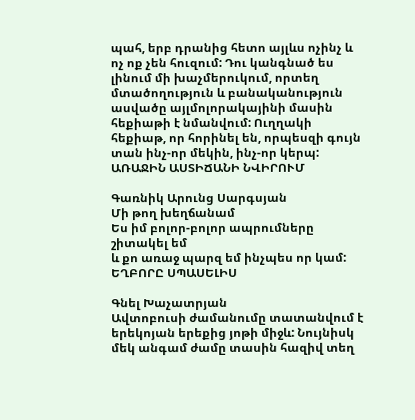պահ, երբ դրանից հետո այլևս ոչինչ և ոչ ոք չեն հուզում: Դու կանգնած ես լինում մի խաչմերուկում, որտեղ մտածողություն և բանականություն ասվածը այլմոլորակայինի մասին հեքիաթի է նմանվում: Ուղղակի հեքիաթ, որ հորինել են, որպեսզի գույն տան ինչ-որ մեկին, ինչ-որ կերպ:
ԱՌԱՋԻՆ ԱՍՏԻՃԱՆԻ ՆՎԻՐՈՒՄ

Գառնիկ Արունց Սարգսյան
Մի թող խեղճանամ
Ես իմ բոլոր-բոլոր ապրումները շիտակել եմ
և քո առաջ պարզ եմ ինչպես որ կամ:
ԵՂԲՈՐԸ ՍՊԱՍԵԼԻՍ

Գնել Խաչատրյան
Ավտոբուսի ժամանումը տատանվում է երեկոյան երեքից յոթի միջև: Նույնիսկ մեկ անգամ ժամը տասին հազիվ տեղ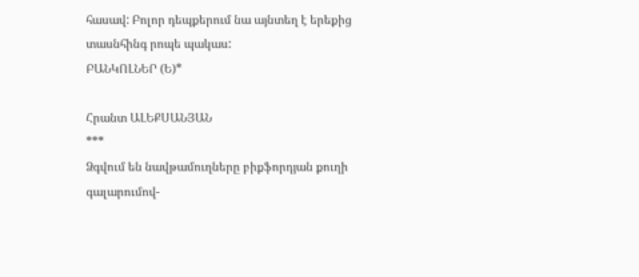հասավ: Բոլոր դեպքերում նա այնտեղ է երեքից տասնհինգ րոպե պակաս:
ԲԱՆԿՈԼՆԵՐ (Ե)*

Հրանտ ԱԼԵՔՍԱՆՅԱՆ
***
Ձգվում են նավթամուղները բիքֆորդյան քուղի գալարումով-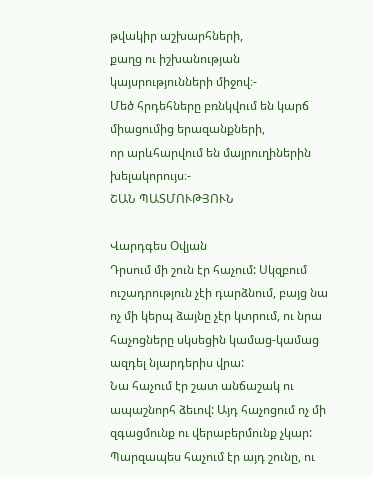թվակիր աշխարհների,
քաղց ու իշխանության կայսրությունների միջով։-
Մեծ հրդեհները բռնկվում են կարճ միացումից երազանքների,
որ արևհարվում են մայրուղիներին խելակորույս։-
ՇԱՆ ՊԱՏՄՈՒԹՅՈՒՆ

Վարդգես Օվյան
Դրսում մի շուն էր հաչում: Սկզբում ուշադրություն չէի դարձնում, բայց նա ոչ մի կերպ ձայնը չէր կտրում, ու նրա հաչոցները սկսեցին կամաց-կամաց ազդել նյարդերիս վրա:
Նա հաչում էր շատ անճաշակ ու ապաշնորհ ձեւով: Այդ հաչոցում ոչ մի զգացմունք ու վերաբերմունք չկար: Պարզապես հաչում էր այդ շունը, ու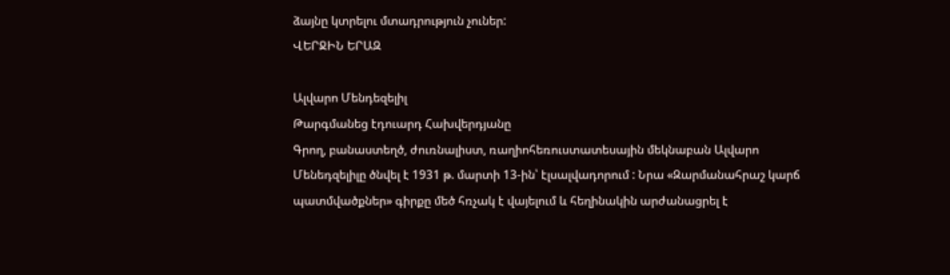ձայնը կտրելու մտադրություն չուներ:
ՎԵՐՋԻՆ ԵՐԱԶ

Ալվարո Մենդեզելիլ
Թարգմանեց էդուարդ Հախվերդյանը
Գրող, բանաստեղծ, ժուռնալիստ, ռաղիոհեռուստատեսային մեկնաբան Ալվարո Մենեդզելիլը ծնվել է 1931 թ. մարտի 13-ին՝ էլսալվադորում : Նրա «Զարմանահրաշ կարճ պատմվածքներ» գիրքը մեծ հռչակ է վայելում և հեղինակին արժանացրել է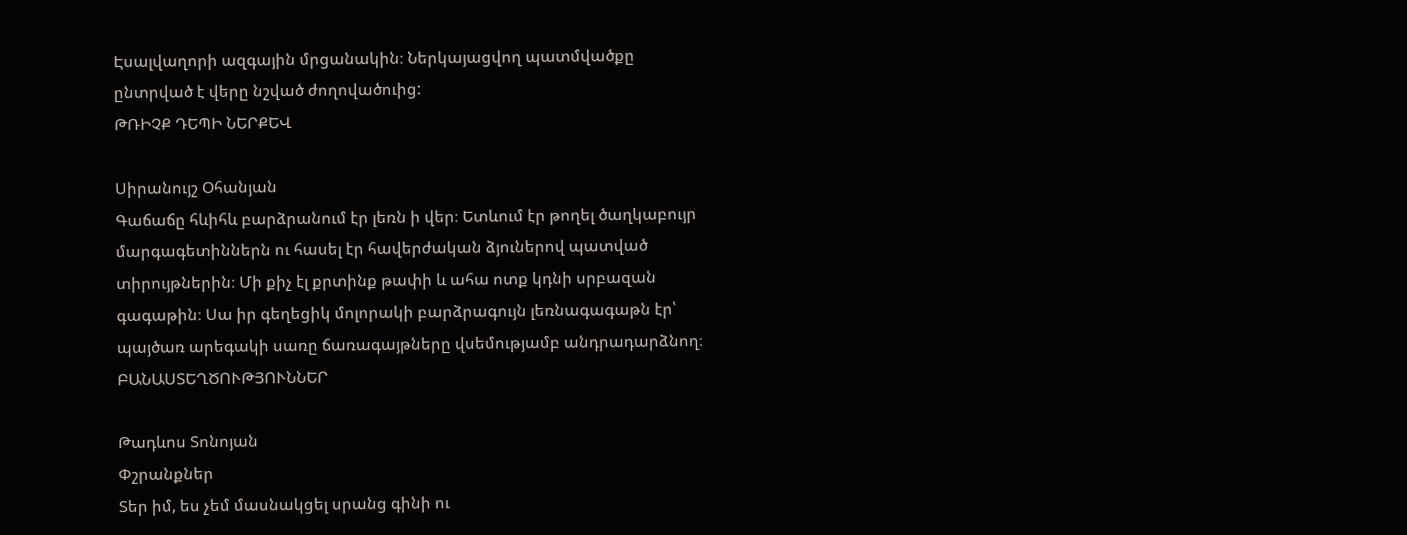Էսալվաղորի ազգային մրցանակին։ Ներկայացվող պատմվածքը ընտրված է վերը նշված ժողովածուից:
ԹՌԻՉՔ ԴԵՊԻ ՆԵՐՔԵՎ

Սիրանույշ Օհանյան
Գաճաճը հևիհև բարձրանում էր լեռն ի վեր։ Ետևում էր թողել ծաղկաբույր մարգագետիններն ու հասել էր հավերժական ձյուներով պատված տիրույթներին։ Մի քիչ էլ քրտինք թափի և ահա ոտք կդնի սրբազան գագաթին։ Սա իր գեղեցիկ մոլորակի բարձրագույն լեռնագագաթն էր՝ պայծառ արեգակի սառը ճառագայթները վսեմությամբ անդրադարձնող։
ԲԱՆԱՍՏԵՂԾՈՒԹՅՈՒՆՆԵՐ

Թադևոս Տոնոյան
Փշրանքներ
Տեր իմ, ես չեմ մասնակցել սրանց գինի ու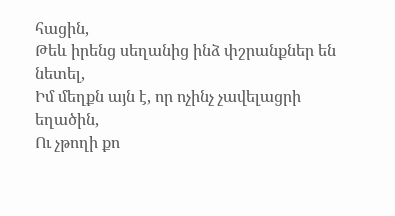հացին,
Թեև իրենց սեղանից ինձ փշրանքներ են նետել,
Իմ մեղքն այն է, որ ոչինչ չավելացրի եղածին,
Ու չթողի քո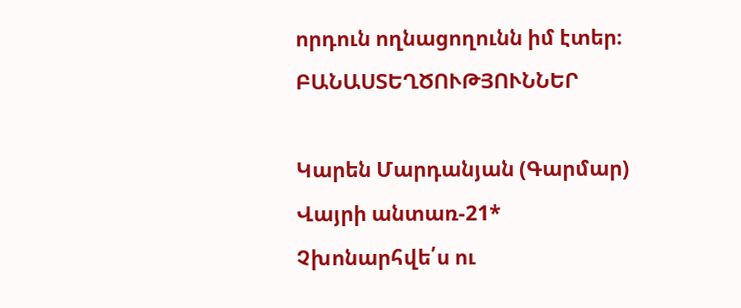որդուն ողնացողունն իմ էտեր։
ԲԱՆԱՍՏԵՂԾՈՒԹՅՈՒՆՆԵՐ

Կարեն Մարդանյան (Գարմար)
Վայրի անտառ-21*
Չխոնարհվե՛ս ու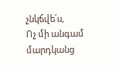չնկճվե՛ս,
Ոչ մի անգամ մարդկանց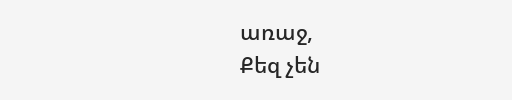առաջ,
Քեզ չեն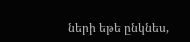ների եթե ընկնես,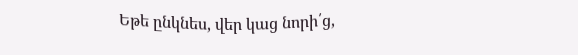Եթե ընկնես, վեր կաց նորի՛ց,